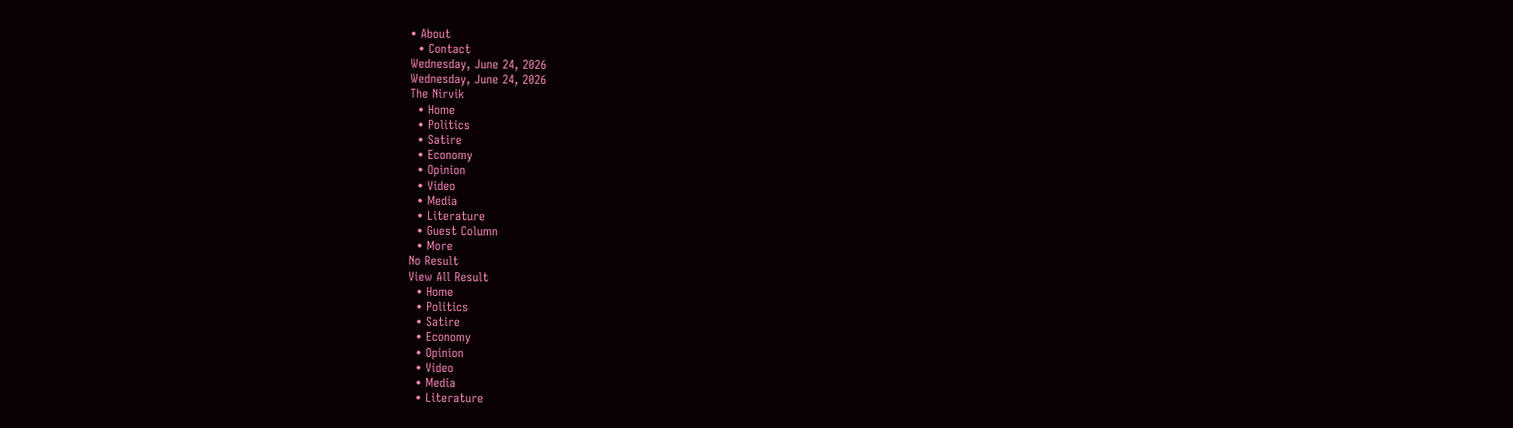• About
  • Contact
Wednesday, June 24, 2026
Wednesday, June 24, 2026
The Nirvik
  • Home
  • Politics
  • Satire
  • Economy
  • Opinion
  • Video
  • Media
  • Literature
  • Guest Column
  • More
No Result
View All Result
  • Home
  • Politics
  • Satire
  • Economy
  • Opinion
  • Video
  • Media
  • Literature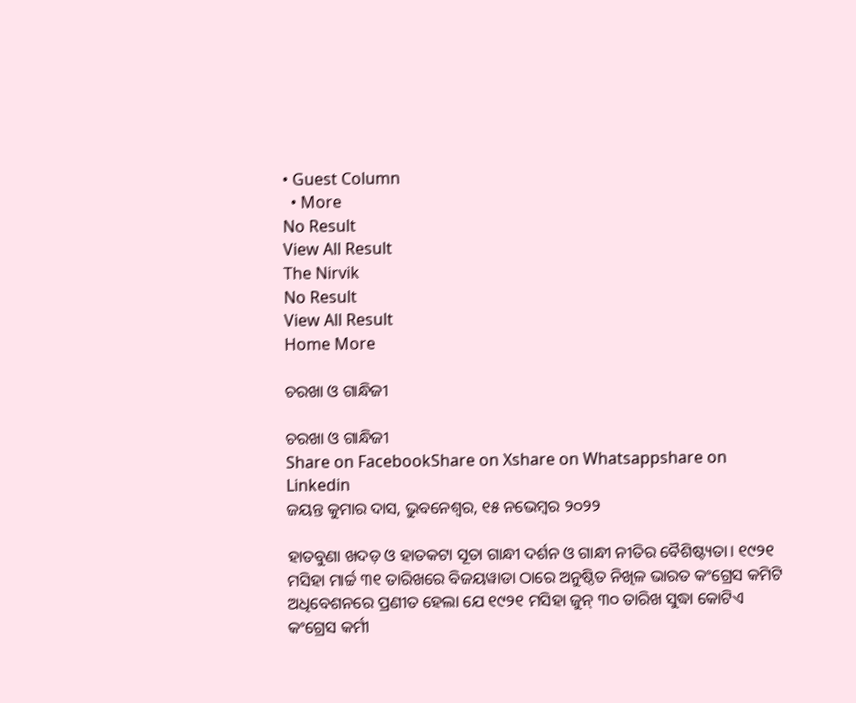• Guest Column
  • More
No Result
View All Result
The Nirvik
No Result
View All Result
Home More

ଚରଖା ଓ ଗାନ୍ଧିଜୀ

ଚରଖା ଓ ଗାନ୍ଧିଜୀ
Share on FacebookShare on Xshare on Whatsappshare on Linkedin
ଜୟନ୍ତ କୁମାର ଦାସ, ଭୁବନେଶ୍ୱର, ୧୫ ନଭେମ୍ବର ୨୦୨୨

ହାତବୁଣା ଖଦଡ଼ ଓ ହାତକଟା ସୂତା ଗାନ୍ଧୀ ଦର୍ଶନ ଓ ଗାନ୍ଧୀ ନୀତିର ବୈଶିଷ୍ଟ୍ୟତା। ୧୯୨୧ ମସିହା ମାର୍ଚ୍ଚ ୩୧ ତାରିଖରେ ବିଜୟୱାଡା ଠାରେ ଅନୁଷ୍ଠିତ ନିଖିଳ ଭାରତ କଂଗ୍ରେସ କମିଟି ଅଧିବେଶନରେ ପ୍ରଣୀତ ହେଲା ଯେ ୧୯୨୧ ମସିହା ଜୁନ୍ ୩୦ ତାରିଖ ସୁଦ୍ଧା କୋଟିଏ କଂଗ୍ରେସ କର୍ମୀ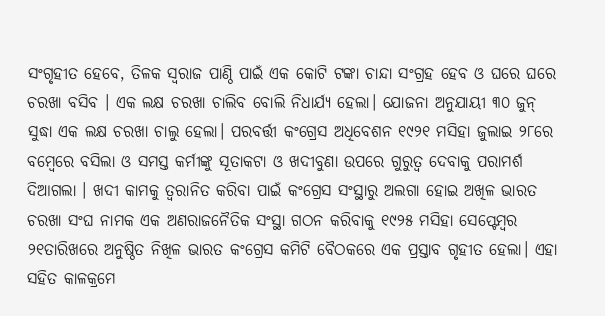ସଂଗୃହୀତ ହେବେ, ତିଳକ ସ୍ୱରାଜ ପାଣ୍ଠି ପାଇଁ ଏକ କୋଟି ଟଙ୍କା ଚାନ୍ଦା ସଂଗ୍ରହ ହେବ ଓ ଘରେ ଘରେ ଚରଖା ବସିବ । ଏକ ଲକ୍ଷ ଚରଖା ଚାଲିବ ବୋଲି ନିଧାର୍ଯ୍ୟ ହେଲା। ଯୋଜନା ଅନୁଯାୟୀ ୩୦ ଜୁନ୍ ସୁଦ୍ଧା ଏକ ଲକ୍ଷ ଚରଖା ଚାଲୁ ହେଲା। ପରବର୍ତ୍ତୀ କଂଗ୍ରେସ ଅଧିବେଶନ ୧୯୨୧ ମସିହା ଜୁଲାଇ ୨୮ରେ ବମ୍ବେରେ ବସିଲା ଓ ସମସ୍ତ କର୍ମୀଙ୍କୁ ସୂତାକଟା ଓ ଖଦୀବୁଣା ଉପରେ ଗୁରୁତ୍ବ ଦେବାକୁ ପରାମର୍ଶ ଦିଆଗଲା । ଖଦୀ କାମକୁ ତ୍ୱରାନିତ କରିବା ପାଇଁ କଂଗ୍ରେସ ସଂସ୍ଥାରୁ ଅଲଗା ହୋଇ ଅଖିଳ ଭାରତ ଚରଖା ସଂଘ ନାମକ ଏକ ଅଣରାଜନୈତିକ ସଂସ୍ଥା ଗଠନ କରିବାକୁ ୧୯୨୫ ମସିହା ସେପ୍ଟେମ୍ବର ୨୧ତାରିଖରେ ଅନୁଷ୍ଠିତ ନିଖିଳ ଭାରତ କଂଗ୍ରେସ କମିଟି ବୈଠକରେ ଏକ ପ୍ରସ୍ତାବ ଗୃହୀତ ହେଲା। ଏହା ସହିତ କାଳକ୍ରମେ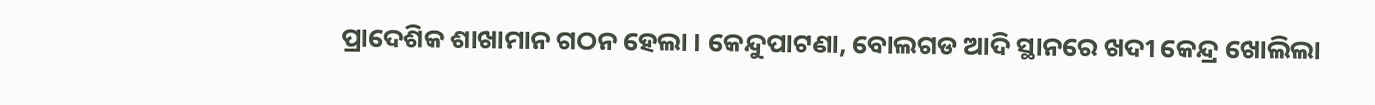ପ୍ରାଦେଶିକ ଶାଖାମାନ ଗଠନ ହେଲା । କେନ୍ଦୁପାଟଣା, ବୋଲଗଡ ଆଦି ସ୍ଥାନରେ ଖଦୀ କେନ୍ଦ୍ର ଖୋଲିଲା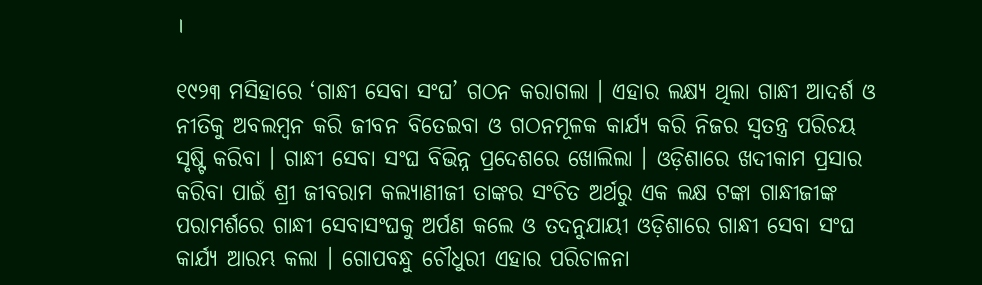।

୧୯୨୩ ମସିହାରେ ‘ଗାନ୍ଧୀ ସେବା ସଂଘ’ ଗଠନ କରାଗଲା । ଏହାର ଲକ୍ଷ୍ୟ ଥିଲା ଗାନ୍ଧୀ ଆଦର୍ଶ ଓ ନୀତିକୁ ଅବଲମ୍ବନ କରି ଜୀବନ ବିତେଇବା ଓ ଗଠନମୂଳକ କାର୍ଯ୍ୟ କରି ନିଜର ସ୍ଵତନ୍ତ୍ର ପରିଚୟ ସୃଷ୍ଟି କରିବା । ଗାନ୍ଧୀ ସେବା ସଂଘ ବିଭିନ୍ନ ପ୍ରଦେଶରେ ଖୋଲିଲା । ଓଡ଼ିଶାରେ ଖଦୀକାମ ପ୍ରସାର କରିବା ପାଇଁ ଶ୍ରୀ ଜୀବରାମ କଲ୍ୟାଣୀଜୀ ତାଙ୍କର ସଂଚିତ ଅର୍ଥରୁ ଏକ ଲକ୍ଷ ଟଙ୍କା ଗାନ୍ଧୀଜୀଙ୍କ ପରାମର୍ଶରେ ଗାନ୍ଧୀ ସେବାସଂଘକୁ ଅର୍ପଣ କଲେ ଓ ତଦନୁଯାୟୀ ଓଡ଼ିଶାରେ ଗାନ୍ଧୀ ସେବା ସଂଘ କାର୍ଯ୍ୟ ଆରମ୍ଭ କଲା । ଗୋପବନ୍ଧୁ ଚୌଧୁରୀ ଏହାର ପରିଚାଳନା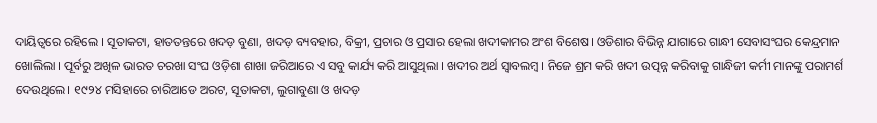ଦାୟିତ୍ବରେ ରହିଲେ । ସୂତାକଟା, ହାତତନ୍ତରେ ଖଦଡ଼ ବୁଣା, ଖଦଡ଼ ବ୍ୟବହାର, ବିକ୍ରୀ, ପ୍ରଚାର ଓ ପ୍ରସାର ହେଲା ଖଦୀକାମର ଅଂଶ ବିଶେଷ। ଓଡିଶାର ବିଭିନ୍ନ ଯାଗାରେ ଗାନ୍ଧୀ ସେବାସଂଘର କେନ୍ଦ୍ରମାନ ଖୋଲିଲା । ପୂର୍ବରୁ ଅଖିଳ ଭାରତ ଚରଖା ସଂଘ ଓଡ଼ିଶା ଶାଖା ଜରିଆରେ ଏ ସବୁ କାର୍ଯ୍ୟ କରି ଆସୁଥିଲା । ଖଦୀର ଅର୍ଥ ସ୍ବାବଲମ୍ବ । ନିଜେ ଶ୍ରମ କରି ଖଦୀ ଉତ୍ପନ୍ନ କରିବାକୁ ଗାନ୍ଧିଜୀ କର୍ମୀ ମାନଙ୍କୁ ପରାମର୍ଶ ଦେଉଥିଲେ। ୧୯୨୪ ମସିହାରେ ଚାରିଆଡେ ଅରଟ, ସୂତାକଟା, ଲୁଗାବୁଣା ଓ ଖଦଡ଼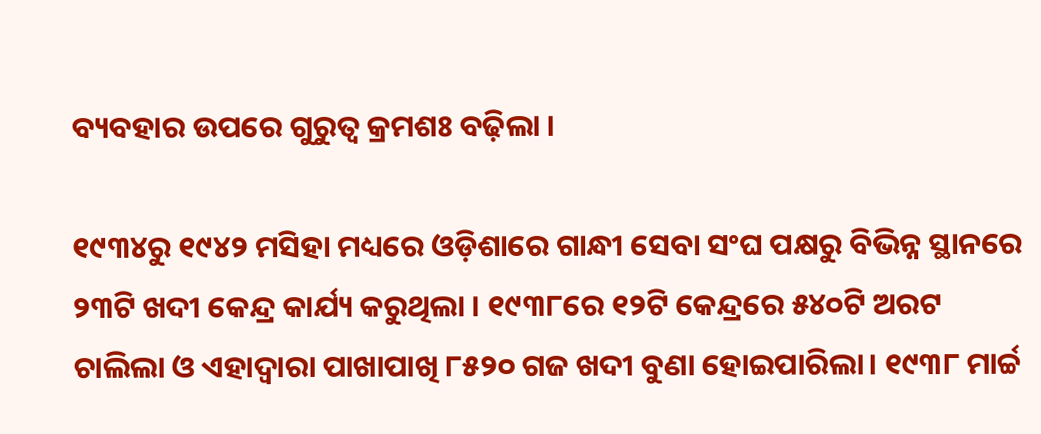ବ୍ୟବହାର ଉପରେ ଗୁରୁତ୍ବ କ୍ରମଶଃ ବଢ଼ିଲା ।

୧୯୩୪ରୁ ୧୯୪୨ ମସିହା ମଧ୍ୟରେ ଓଡ଼ିଶାରେ ଗାନ୍ଧୀ ସେବା ସଂଘ ପକ୍ଷରୁ ବିଭିନ୍ନ ସ୍ଥାନରେ ୨୩ଟି ଖଦୀ କେନ୍ଦ୍ର କାର୍ଯ୍ୟ କରୁଥିଲା । ୧୯୩୮ରେ ୧୨ଟି କେନ୍ଦ୍ରରେ ୫୪୦ଟି ଅରଟ ଚାଲିଲା ଓ ଏହାଦ୍ୱାରା ପାଖାପାଖି ୮୫୨୦ ଗଜ ଖଦୀ ବୁଣା ହୋଇପାରିଲା। ୧୯୩୮ ମାର୍ଚ୍ଚ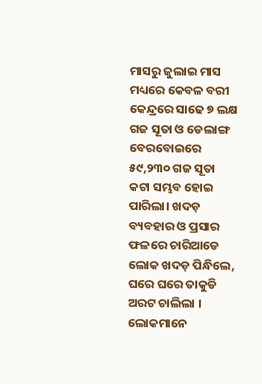ମାସରୁ ଜୁଲାଇ ମାସ ମଧ୍ୟରେ କେବଳ ବରୀ କେନ୍ଦ୍ରରେ ସାଢେ ୭ ଲକ୍ଷ ଗଜ ସୂତା ଓ ଡେଲାଙ୍ଗ ବେରବୋଇରେ ୫୯,୨୩୦ ଗଜ ସୂତା କଟା ସମ୍ଭବ ହୋଇ ପାରିଲା। ଖଦଡ଼ ବ୍ୟବହାର ଓ ପ୍ରସାର ଫଳରେ ଚାରିଆଡେ ଲୋକ ଖଦଡ଼ ପିନ୍ଧିଲେ, ଘରେ ଘରେ ତାକୁଡି ଅରଟ ଚାଲିଲା । ଲୋକମାନେ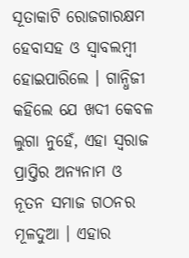ସୂତାକାଟି ରୋଜଗାରକ୍ଷମ ହେବାସହ ଓ ସ୍ୱାବଲମ୍ବୀ ହୋଇପାରିଲେ । ଗାନ୍ଧିଜୀ କହିଲେ ଯେ ଖଦୀ କେବଳ ଲୁଗା ନୁହେଁ, ଏହା ସ୍ୱରାଜ ପ୍ରାପ୍ତିର ଅନ୍ୟନାମ ଓ ନୂତନ ସମାଜ ଗଠନର ମୂଳଦୁଆ । ଏହାର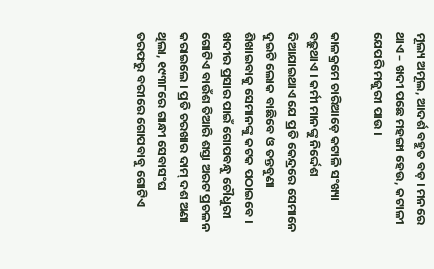ମୂଲ୍ୟ ଅମୂଲ, ଆଦର୍ଶ ବହୁତ ବଡ଼ । ମନରେ ଥାଏ – ଖଦୀ ପଛେ ମହଙ୍ଗା ହେଉ, କଟାଳୀ ଯେପରି ମଜୁରୀ ପାଉ ।

କାଳକ୍ରମେ ଚାରିଆଡ଼େ କଟାଳି ସଂଖ୍ୟା ବଢ଼ୁଥାଏ । କର୍ମୀ ମାନଙ୍କୁ ନିର୍ଦ୍ଦେଶ ଦିଆଯାଇଥାଏ ଯେ ପ୍ରତି କେନ୍ଦ୍ରରେ ସେମାନେ ଦୁଇଟି ଲୋକ ବାଛିବେ ଓ ତନ୍ତବୁଣା ଶିଖାଇବାକୁ ସେମାନଙ୍କୁ କଟକ ପଠାଇବେ । ଖଦୀର ପ୍ରସାର ପାଇଁ ଗୋପବନ୍ଧୁ ଚୌଧୁରୀ ଗୋଟିଏ ବାଉଁଶ ତିଆରି ଶସ୍ତା ଅରଟ ପ୍ରଚଳନ କରାଇଲେ । ପ୍ରତି ଚରଖାର ଦାମ୍ ଦଶ ଅଣା ଥିଲା, ୧୯୩୮ରେ ଗାନ୍ଧୀ ସେବାସଂଘ ତରଫରୁ ବରୀରେ ଗୋପବାବୁ ଗୋଟିଏ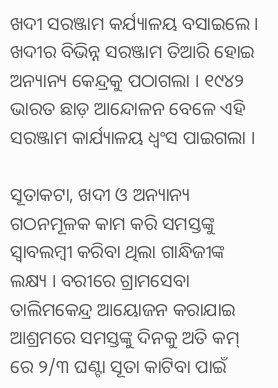ଖଦୀ ସରଞ୍ଜାମ କର୍ଯ୍ୟାଳୟ ବସାଇଲେ । ଖଦୀର ବିଭିନ୍ନ ସରଞ୍ଜାମ ତିଆରି ହୋଇ ଅନ୍ୟାନ୍ୟ କେନ୍ଦ୍ରକୁ ପଠାଗଲା । ୧୯୪୨ ଭାରତ ଛାଡ଼ ଆନ୍ଦୋଳନ ବେଳେ ଏହି ସରଞ୍ଜାମ କାର୍ଯ୍ୟାଳୟ ଧ୍ବଂସ ପାଇଗଲା ।

ସୂତାକଟା, ଖଦୀ ଓ ଅନ୍ୟାନ୍ୟ ଗଠନମୂଳକ କାମ କରି ସମସ୍ତଙ୍କୁ ସ୍ବାବଲମ୍ବୀ କରିବା ଥିଲା ଗାନ୍ଧିଜୀଙ୍କ ଲକ୍ଷ୍ୟ । ବରୀରେ ଗ୍ରାମସେବା ତାଲିମକେନ୍ଦ୍ର ଆୟୋଜନ କରାଯାଇ ଆଶ୍ରମରେ ସମସ୍ତଙ୍କୁ ଦିନକୁ ଅତି କମ୍ ରେ ୨/୩ ଘଣ୍ଟା ସୂତା କାଟିବା ପାଇଁ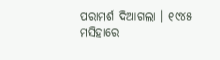ପରାମର୍ଶ ଦିଆଗଲା । ୧୯୪୫ ମସିହାରେ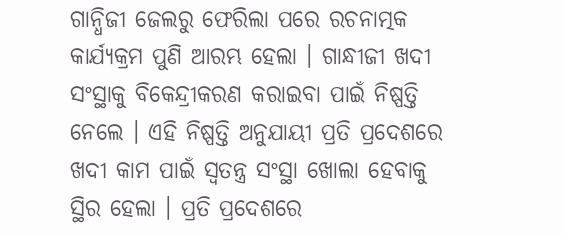ଗାନ୍ଧିଜୀ ଜେଲରୁ ଫେରିଲା ପରେ ରଚନାତ୍ମକ କାର୍ଯ୍ୟକ୍ରମ ପୁଣି ଆରମ୍ଭ ହେଲା । ଗାନ୍ଧୀଜୀ ଖଦୀ ସଂସ୍ଥାକୁ ବିକେନ୍ଦ୍ରୀକରଣ କରାଇବା ପାଇଁ ନିଷ୍ପତ୍ତି ନେଲେ । ଏହି ନିଷ୍ପତ୍ତି ଅନୁଯାୟୀ ପ୍ରତି ପ୍ରଦେଶରେ ଖଦୀ କାମ ପାଇଁ ସ୍ୱତନ୍ତ୍ର ସଂସ୍ଥା ଖୋଲା ହେବାକୁ ସ୍ଥିର ହେଲା । ପ୍ରତି ପ୍ରଦେଶରେ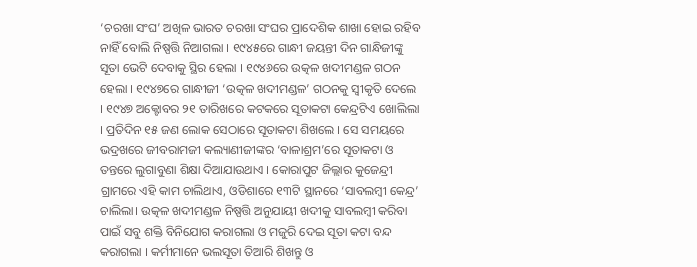‘ଚରଖା ସଂଘ’ ଅଖିଳ ଭାରତ ଚରଖା ସଂଘର ପ୍ରାଦେଶିକ ଶାଖା ହୋଇ ରହିବ ନାହିଁ ବୋଲି ନିଷ୍ପତ୍ତି ନିଆଗଲା । ୧୯୪୫ରେ ଗାନ୍ଧୀ ଜୟନ୍ତୀ ଦିନ ଗାନ୍ଧିଜୀଙ୍କୁ ସୂତା ଭେଟି ଦେବାକୁ ସ୍ଥିର ହେଲା । ୧୯୪୬ରେ ଉତ୍କଳ ଖଦୀମଣ୍ଡଳ ଗଠନ ହେଲା । ୧୯୪୭ରେ ଗାନ୍ଧୀଜୀ ‘ଉତ୍କଳ ଖଦୀମଣ୍ଡଳ’ ଗଠନକୁ ସ୍ବୀକୃତି ଦେଲେ । ୧୯୪୭ ଅକ୍ଟୋବର ୨୧ ତାରିଖରେ କଟକରେ ସୂତାକଟା କେନ୍ଦ୍ରଟିଏ ଖୋଲିଲା । ପ୍ରତିଦିନ ୧୫ ଜଣ ଲୋକ ସେଠାରେ ସୂତାକଟା ଶିଖଲେ । ସେ ସମୟରେ ଭଦ୍ରଖରେ ଜୀବରାମଜୀ କଲ୍ୟାଣୀଜୀଙ୍କର ‘ବାଳାଶ୍ରମ’ରେ ସୂତାକଟା ଓ ତନ୍ତରେ ଲୁଗାବୁଣା ଶିକ୍ଷା ଦିଆଯାଉଥାଏ । କୋରାପୁଟ ଜିଲ୍ଲାର କୁଜେନ୍ଦ୍ରୀ ଗ୍ରାମରେ ଏହି କାମ ଚାଲିଥାଏ, ଓଡିଶାରେ ୧୩ଟି ସ୍ଥାନରେ ‘ସାବଲମ୍ବୀ କେନ୍ଦ୍ର’ ଚାଲିଲା। ଉତ୍କଳ ଖଦୀମଣ୍ଡଳ ନିଷ୍ପତ୍ତି ଅନୁଯାୟୀ ଖଦୀକୁ ସାବଲମ୍ବୀ କରିବା ପାଇଁ ସବୁ ଶକ୍ତି ବିନିଯୋଗ କରାଗଲା ଓ ମଜୁରି ଦେଇ ସୂତା କଟା ବନ୍ଦ କରାଗଲା । କର୍ମୀମାନେ ଭଲସୂତା ତିଆରି ଶିଖନ୍ତୁ ଓ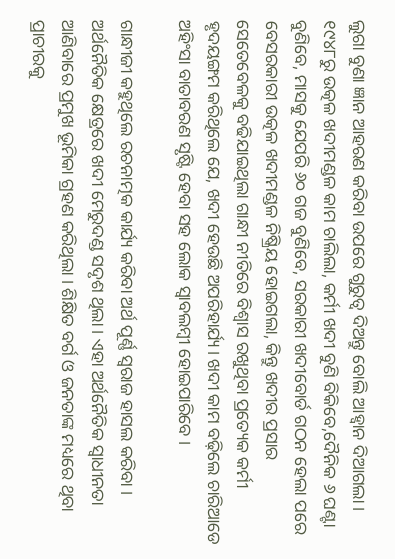ଲୁଗା ବୁଣା ଜ୍ଞାନ ଆହରଣ କରିବା ଉପରେ ଗୁରୁତ୍ୱ ଦିଅନ୍ତୁ ବୋଲି ଆହ୍ୱାନ ଦିଆଗଲା । ୧୯୪୮ରୁ ଉତ୍କଳ ଖଦୀମଣ୍ଡଳ କାମ ଚାଲିଲା, କର୍ମୀ ଖଦୀ ବୁଣି ବିକିବେ,ଦୈନିକ ୬ ଘଣ୍ଟା ବୁଣିବେ, ମାସକୁ ଯେପରି ୬୦ ଗଜ ବୁଣିବେ, ସରକାରୀ ଖଦୀବୋର୍ଡ ଗଠନ ହେଲା ପରେ ବେସରକାରୀ ଉତ୍କଳ ଖଦୀମଣ୍ଡଳ ନିଷ୍କ୍ରିୟ ହୋଇଗଲା, କିନ୍ତୁ ଖଦୀର ପ୍ରସାର ସେତେବେଳକୁ ବଢିଯାଇଥିଲା ଗାନ୍ଧୀ ନୀତିରେ ବିଶ୍ୱାସ ରଖୁଥିବା ପ୍ରତ୍ୟେକ କର୍ମୀ ହୃଦୟଙ୍ଗମ କରିଥିଲେ ଯେ, ଖଦୀ ହେଉଛି ଅପରିହାର୍ଯ୍ୟ। ଖଦୀ କାମ ବଢ଼ିଲେ ଚାରିଆଡେ ଅହିଂସା ବାତାବରଣ ସୃଷ୍ଟି ହେବା ସହ ଲୋକ ସ୍ୱାବଲମ୍ବୀ ହୋଇପାରିବେ ।

ଗାନ୍ଧୀଜୀ କହୁଥିଲେ ରଚନାତ୍ମକ କାର୍ଯ୍ୟ କରିବା ଅର୍ଥ ପୂର୍ଣ୍ଣ ସ୍ଵରାଜ ହାସଲ କରିବା । ଅର୍ଥନୈତିକ କ୍ଷେତ୍ରରେ ଖଦୀ ମେରୁଦଣ୍ଡ ସଦୃଶ ଥିଲା । ଏହା ଅର୍ଥନୈତିକ ସ୍ବାଧୀନତା ଆଣିବାରେ ପ୍ରମୁଖ ଭୂମିକା ଗ୍ରହଣ କରିଥିଲା । ଶିକ୍ଷିତ ବର୍ଗ ଓ ଜନତାଙ୍କ ମଧ୍ୟରେ ଥିବା ପ୍ରାଚୀରକୁ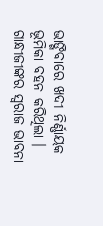ଭାଙ୍ଗିବାରେ ଖଦୀ ନିର୍ଣ୍ଣାୟକ ଭୂମିକା ବହନ କରିଥିଲା । ଗାନ୍ଧୀଜୀଙ୍କର ସ୍ଵରାଜ ଭାବନା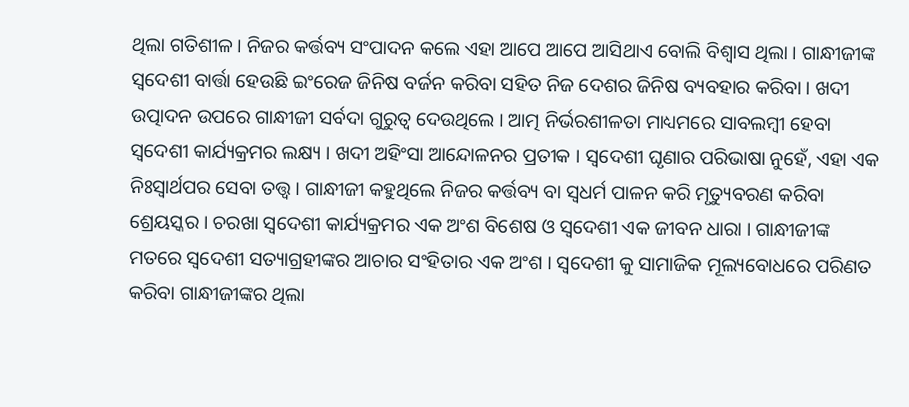ଥିଲା ଗତିଶୀଳ । ନିଜର କର୍ତ୍ତବ୍ୟ ସଂପାଦନ କଲେ ଏହା ଆପେ ଆପେ ଆସିଥାଏ ବୋଲି ବିଶ୍ୱାସ ଥିଲା । ଗାନ୍ଧୀଜୀଙ୍କ ସ୍ଵଦେଶୀ ବାର୍ତ୍ତା ହେଉଛି ଇଂରେଜ ଜିନିଷ ବର୍ଜନ କରିବା ସହିତ ନିଜ ଦେଶର ଜିନିଷ ବ୍ୟବହାର କରିବା । ଖଦୀ ଉତ୍ପାଦନ ଉପରେ ଗାନ୍ଧୀଜୀ ସର୍ବଦା ଗୁରୁତ୍ବ ଦେଉଥିଲେ । ଆତ୍ମ ନିର୍ଭରଶୀଳତା ମାଧ୍ୟମରେ ସାବଲମ୍ବୀ ହେବା ସ୍ଵଦେଶୀ କାର୍ଯ୍ୟକ୍ରମର ଲକ୍ଷ୍ୟ । ଖଦୀ ଅହିଂସା ଆନ୍ଦୋଳନର ପ୍ରତୀକ । ସ୍ଵଦେଶୀ ଘୃଣାର ପରିଭାଷା ନୁହେଁ, ଏହା ଏକ ନିଃସ୍ୱାର୍ଥପର ସେବା ତତ୍ତ୍ୱ । ଗାନ୍ଧୀଜୀ କହୁଥିଲେ ନିଜର କର୍ତ୍ତବ୍ୟ ବା ସ୍ଵଧର୍ମ ପାଳନ କରି ମୃତ୍ୟୁବରଣ କରିବା ଶ୍ରେୟସ୍କର । ଚରଖା ସ୍ୱଦେଶୀ କାର୍ଯ୍ୟକ୍ରମର ଏକ ଅଂଶ ବିଶେଷ ଓ ସ୍ଵଦେଶୀ ଏକ ଜୀବନ ଧାରା । ଗାନ୍ଧୀଜୀଙ୍କ ମତରେ ସ୍ଵଦେଶୀ ସତ୍ୟାଗ୍ରହୀଙ୍କର ଆଚାର ସଂହିତାର ଏକ ଅଂଶ । ସ୍ଵଦେଶୀ କୁ ସାମାଜିକ ମୂଲ୍ୟବୋଧରେ ପରିଣତ କରିବା ଗାନ୍ଧୀଜୀଙ୍କର ଥିଲା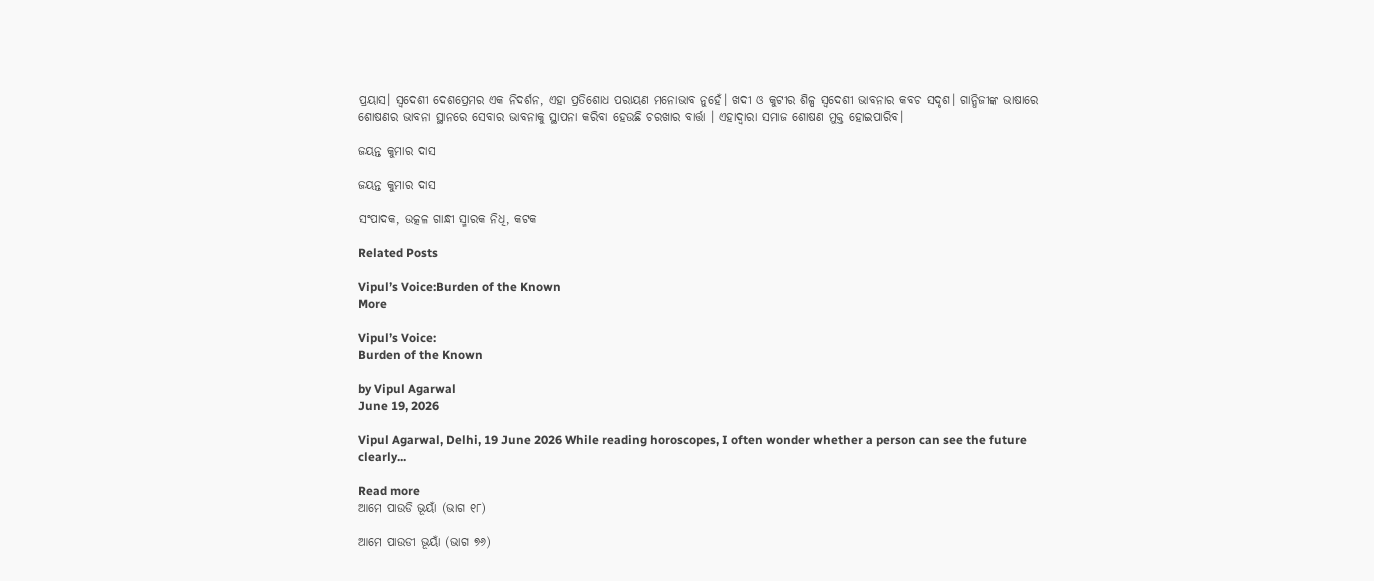ପ୍ରୟାସ। ସ୍ଵଦେଶୀ ଦେଶପ୍ରେମର ଏକ ନିଦର୍ଶନ, ଏହା ପ୍ରତିଶୋଧ ପରାୟଣ ମନୋଭାବ ନୁହେଁ। ଖଦୀ ଓ କୁଟୀର ଶିଳ୍ପ ସ୍ବଦେଶୀ ଭାବନାର କବଚ ସଦୃଶ। ଗାନ୍ଧିଜୀଙ୍କ ଭାଷାରେ ଶୋଷଣର ଭାବନା ସ୍ଥାନରେ ସେବାର ଭାବନାକୁ ସ୍ଥାପନା କରିବା ହେଉଛି ଚରଖାର ବାର୍ତ୍ତା । ଏହାଦ୍ୱାରା ସମାଜ ଶୋଷଣ ମୁକ୍ତ ହୋଇପାରିବ।

ଜୟନ୍ତ କୁମାର ଦାସ

ଜୟନ୍ତ କୁମାର ଦାସ

ସଂପାଦକ, ଉତ୍କଳ ଗାନ୍ଧୀ ସ୍ମାରକ ନିଧି, କଟକ

Related Posts

Vipul’s Voice:Burden of the Known
More

Vipul’s Voice:
Burden of the Known

by Vipul Agarwal
June 19, 2026

Vipul Agarwal, Delhi, 19 June 2026 While reading horoscopes, I often wonder whether a person can see the future clearly...

Read more
ଆମେ ପାଉଡି ଭୂୟାଁ (ଭାଗ ୧୮)

ଆମେ ପାଉଡୀ ଭୂୟାଁ (ଭାଗ ୭୬)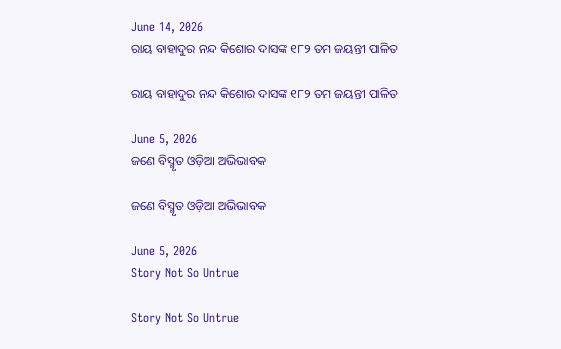June 14, 2026
ରାୟ ବାହାଦୁର ନନ୍ଦ କିଶୋର ଦାସଙ୍କ ୧୮୨ ତମ ଜୟନ୍ତୀ ପାଳିତ

ରାୟ ବାହାଦୁର ନନ୍ଦ କିଶୋର ଦାସଙ୍କ ୧୮୨ ତମ ଜୟନ୍ତୀ ପାଳିତ

June 5, 2026
ଜଣେ ବିସ୍ମୃତ ଓଡ଼ିଆ ଅଭିଭାବକ

ଜଣେ ବିସ୍ମୃତ ଓଡ଼ିଆ ଅଭିଭାବକ

June 5, 2026
Story Not So Untrue

Story Not So Untrue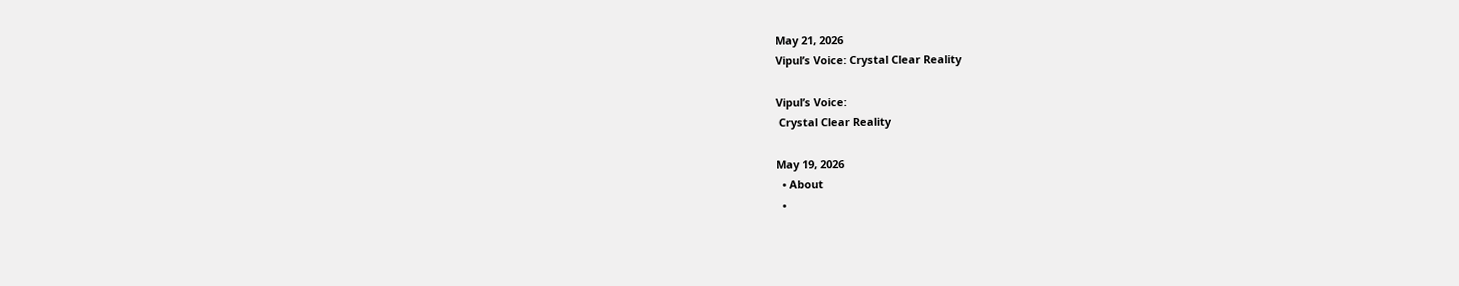May 21, 2026
Vipul’s Voice: Crystal Clear Reality

Vipul’s Voice:
 Crystal Clear Reality

May 19, 2026
  • About
  •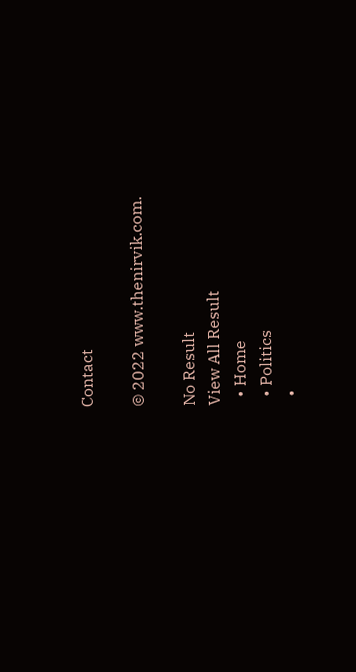Contact

© 2022 www.thenirvik.com.

No Result
View All Result
  • Home
  • Politics
  •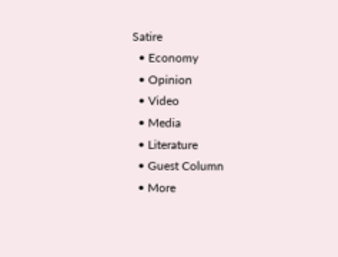Satire
  • Economy
  • Opinion
  • Video
  • Media
  • Literature
  • Guest Column
  • More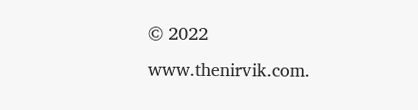© 2022 www.thenirvik.com.